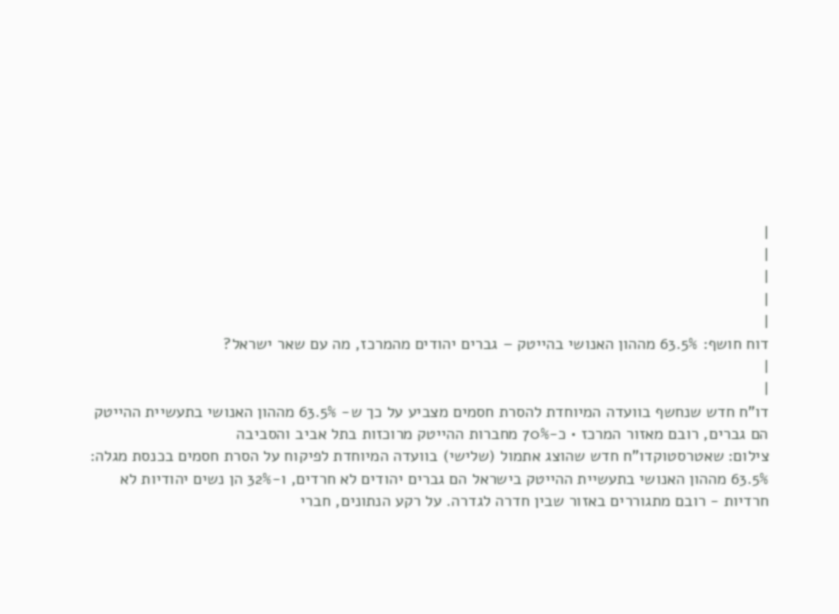|
|
|
|
|
דוח חושף: 63.5% מההון האנושי בהייטק – גברים יהודים מהמרכז, מה עם שאר ישראל?
|
|
דו"ח חדש שנחשף בוועדה המיוחדת להסרת חסמים מצביע על כך ש- 63.5% מההון האנושי בתעשיית ההייטק הם גברים, רובם מאזור המרכז • כ-70% מחברות ההייטק מרוכזות בתל אביב והסביבה
צילום: שאטרסטוקדו"ח חדש שהוצג אתמול (שלישי) בוועדה המיוחדת לפיקוח על הסרת חסמים בכנסת מגלה: 63.5% מההון האנושי בתעשיית ההייטק בישראל הם גברים יהודים לא חרדים, ו-32% הן נשים יהודיות לא חרדיות - רובם מתגוררים באזור שבין חדרה לגדרה. על רקע הנתונים, חברי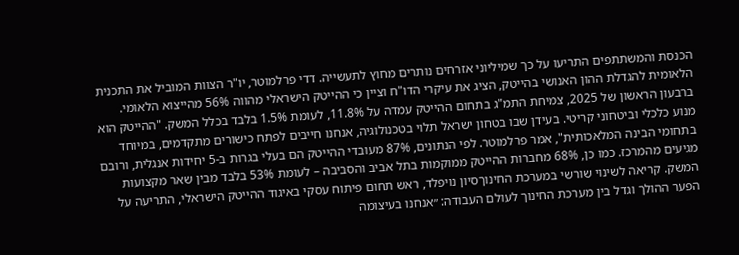הכנסת והמשתתפים התריעו על כך שמיליוני אזרחים נותרים מחוץ לתעשייה. דדי פרלמוטר, יו"ר הצוות המוביל את התכנית הלאומית להגדלת ההון האנושי בהייטק, הציג את עיקרי הדו"ח וציין כי ההייטק הישראלי מהווה 56% מהייצוא הלאומי. ברבעון הראשון של 2025, צמיחת התמ"ג בתחום ההייטק עמדה על 11.8%, לעומת 1.5% בלבד בכלל המשק. "ההייטק הוא מנוע כלכלי וביטחוני קריטי. בעידן שבו בטחון ישראל תלוי בטכנולוגיה, אנחנו חייבים לפתח כישורים מתקדמים, במיוחד בתחומי הבינה המלאכותית", אמר פרלמוטר. לפי הנתונים, 87% מעובדי ההייטק הם בעלי בגרות ב-5 יחידות אנגלית, ורובם מגיעים מהמרכז. כמו כן, 68% מחברות ההייטק ממוקמות בתל אביב והסביבה – לעומת 53% בלבד מבין שאר מקצועות המשק. קריאה לשינוי שורשי במערכת החינוךסיון נויפלד, ראש תחום פיתוח עסקי באיגוד ההייטק הישראלי, התריעה על הפער ההולך וגדל בין מערכת החינוך לעולם העבודה: ״אנחנו בעיצומה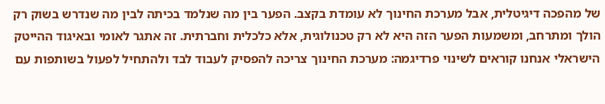של מהפכה דיגיטלית, אבל מערכת החינוך לא עומדת בקצב. הפער בין מה שנלמד בכיתה לבין מה שנדרש בשוק רק הולך ומתרחב, ומשמעות הפער הזה היא לא רק טכנולוגית, אלא כלכלית וחברתית. זה אתגר לאומי ובאיגוד ההייטק הישראלי אנחנו קוראים לשינוי פרדיגמה: מערכת החינוך צריכה להפסיק לעבוד לבד ולהתחיל לפעול בשותפות עם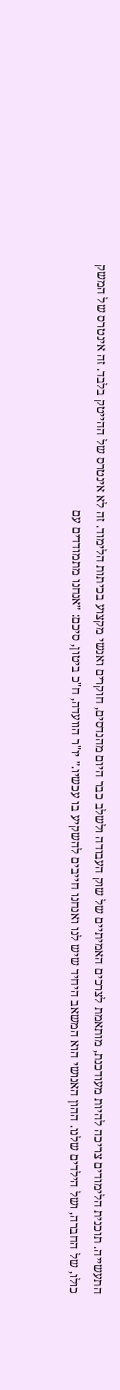התעשייה. תוכנית הלימודים צריכה להיות מעודכנת, מותאמת לצרכים האמיתיים של שוק העבודה ולשלב כבר היום מהנדסים, חוקרים ואנשי מקצוע בכיתות הלימוד. זה לא אינטרס של ההייטק בלבד. זה אינטרס של המשק כולו, של החברה, ושל הילדים שלנו. ההון האנושי הוא המשאב היחיד שיש לנו ואנחנו חייבים להשקיע בו עכשיו.״ יו"ר הוועדה, ח"כ ביטון, סיכם: ״אנחנו מתמודדים עם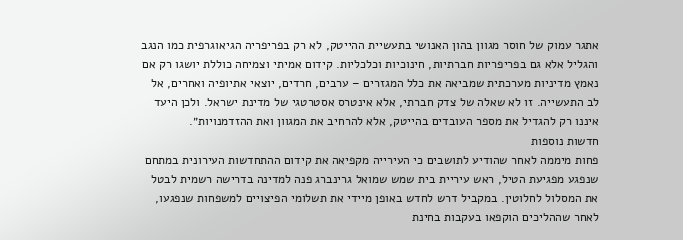אתגר עמוק של חוסר מגוון בהון האנושי בתעשיית ההייטק, לא רק בפריפריה הגיאוגרפית כמו הנגב והגליל אלא גם בפריפריות חברתיות, חינוכיות וכלכליות. קידום אמיתי וצמיחה כוללת יושגו רק אם נאמץ מדיניות מערכתית שמביאה את כלל המגזרים – ערבים, חרדים, יוצאי אתיופיה ואחרים, אל לב התעשייה. זו לא שאלה של צדק חברתי, אלא אינטרס אסטרטגי של מדינת ישראל. ולכן היעד איננו רק להגדיל את מספר העובדים בהייטק, אלא להרחיב את המגוון ואת ההזדמנויות״.
חדשות נוספות
פחות מיממה לאחר שהודיע לתושבים כי העירייה מקפיאה את קידום ההתחדשות העירונית במתחם שנפגע מפגיעת הטיל, ראש עיריית בית שמש שמואל גרינברג פנה למדינה בדרישה רשמית לבטל את המסלול לחלוטין. במקביל דרש לחדש באופן מיידי את תשלומי הפיצויים למשפחות שנפגעו, לאחר שההליכים הוקפאו בעקבות בחינת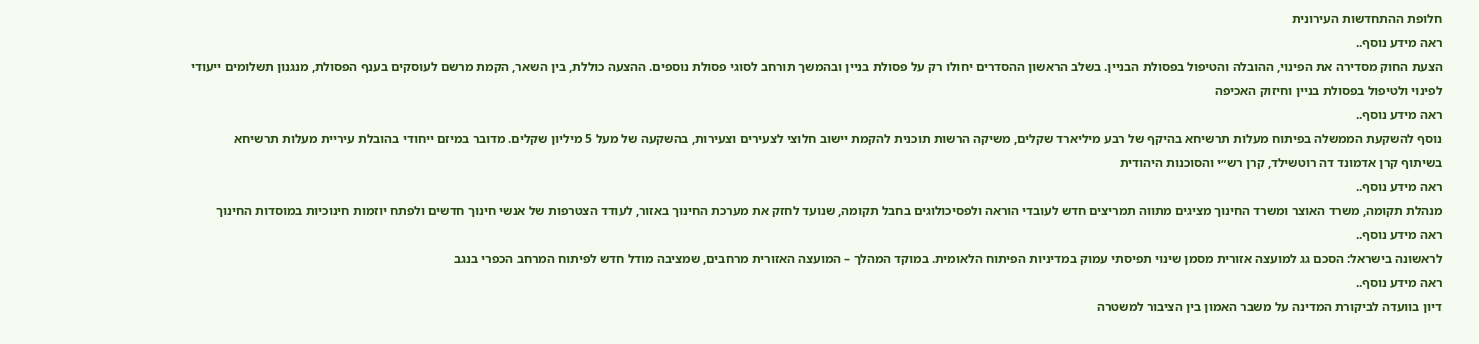חלופת ההתחדשות העירונית
ראה מידע נוסף..
הצעת החוק מסדירה את הפינוי, ההובלה והטיפול בפסולת הבניין. בשלב הראשון ההסדרים יחולו רק על פסולת בניין ובהמשך תורחב לסוגי פסולת נוספים. ההצעה כוללת, בין השאר, הקמת מרשם לעוסקים בענף הפסולת, מנגנון תשלומים ייעודי לפינוי ולטיפול בפסולת בניין וחיזוק האכיפה
ראה מידע נוסף..
נוסף להשקעת הממשלה בפיתוח מעלות תרשיחא בהיקף של רבע מיליארד שקלים, משיקה הרשות תוכנית להקמת יישוב חלוצי לצעירים וצעירות, בהשקעה של מעל 5 מיליון שקלים. מדובר במיזם ייחודי בהובלת עיריית מעלות תרשיחא בשיתוף קרן אדמונד דה רוטשילד, קרן רש״י והסוכנות היהודית
ראה מידע נוסף..
מנהלת תקומה, משרד האוצר ומשרד החינוך מציגים מתווה תמריצים חדש לעובדי הוראה ולפסיכולוגים בחבל תקומה, שנועד לחזק את מערכת החינוך באזור, לעודד הצטרפות של אנשי חינוך חדשים ולפתח יוזמות חינוכיות במוסדות החינוך
ראה מידע נוסף..
לראשונה בישראל: הסכם גג למועצה אזורית מסמן שינוי תפיסתי עמוק במדיניות הפיתוח הלאומית. במוקד המהלך – המועצה האזורית מרחבים, שמציבה מודל חדש לפיתוח המרחב הכפרי בנגב
ראה מידע נוסף..
דיון בוועדה לביקורת המדינה על משבר האמון בין הציבור למשטרה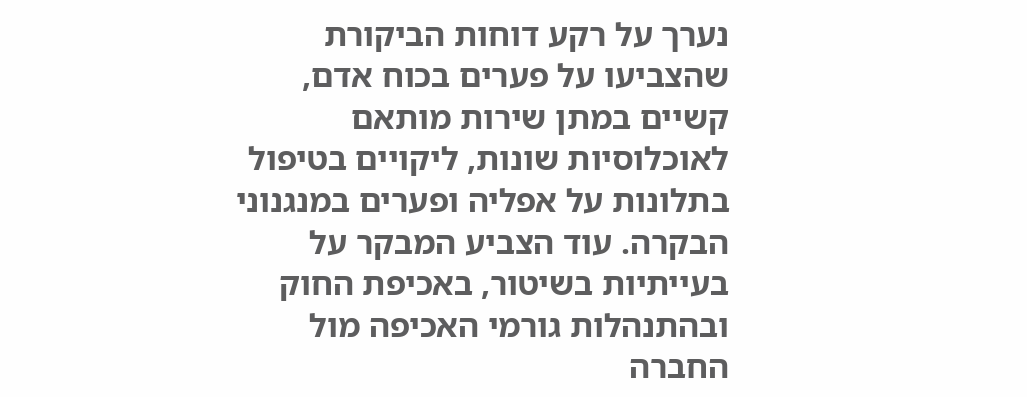נערך על רקע דוחות הביקורת שהצביעו על פערים בכוח אדם, קשיים במתן שירות מותאם לאוכלוסיות שונות, ליקויים בטיפול בתלונות על אפליה ופערים במנגנוני הבקרה. עוד הצביע המבקר על בעייתיות בשיטור, באכיפת החוק ובהתנהלות גורמי האכיפה מול החברה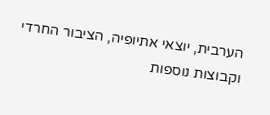הערבית, יוצאי אתיופיה, הציבור החרדי וקבוצות נוספות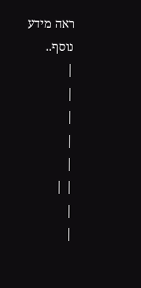ראה מידע נוסף..
|
|
|
|
|
| |
|
|